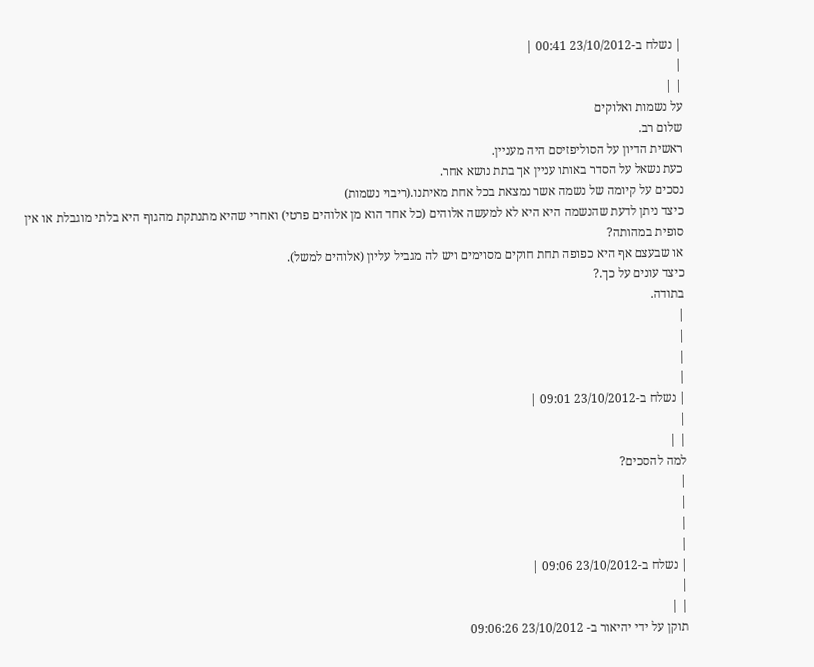| נשלח ב-23/10/2012 00:41 |
|
| |
על נשמות ואלוקים
שלום רב.
ראשית הדיון על הסוליפזיסם היה מעניין.
כעת נשאל על הסדר באותו עניין אך בתת נושא אחר.
נסכים על קיומה של נשמה אשר נמצאת בכל אחת מאיתנו.(ריבוי נשמות)
כיצד ניתן לדעת שהנשמה היא היא לא למעשה אלוהים (כל אחד הוא מן אלוהים פרטי) ואחרי שהיא מתנתקת מהגוף היא בלתי מוגבלת או אין סופית במהותה?
או שבעצם אף היא כפופה תחת חוקים מסוימים ויש לה מגביל עליון (אלוהים למשל).
כיצד עונים על כך.?
בתודה.
|
|
|
|
| נשלח ב-23/10/2012 09:01 |
|
| |
למה להסכים?
|
|
|
|
| נשלח ב-23/10/2012 09:06 |
|
| |
תוקן על ידי יהיאור ב- 23/10/2012 09:06:26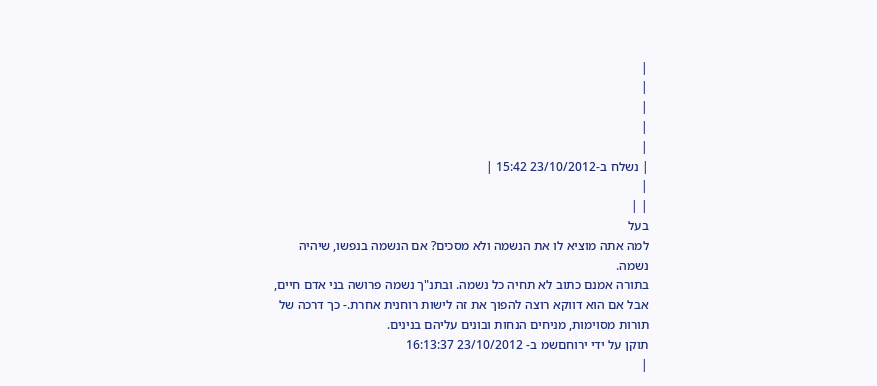|
|
|
|
|
| נשלח ב-23/10/2012 15:42 |
|
| |
בעל
למה אתה מוציא לו את הנשמה ולא מסכים? אם הנשמה בנפשו, שיהיה נשמה.
בתורה אמנם כתוב לא תחיה כל נשמה. ובתנ"ך נשמה פרושה בני אדם חיים, אבל אם הוא דווקא רוצה להפוך את זה לישות רוחנית אחרת.- כך דרכה של תורות מסוימות, מניחים הנחות ובונים עליהם בנינים.
תוקן על ידי ירוחםשמ ב- 23/10/2012 16:13:37
|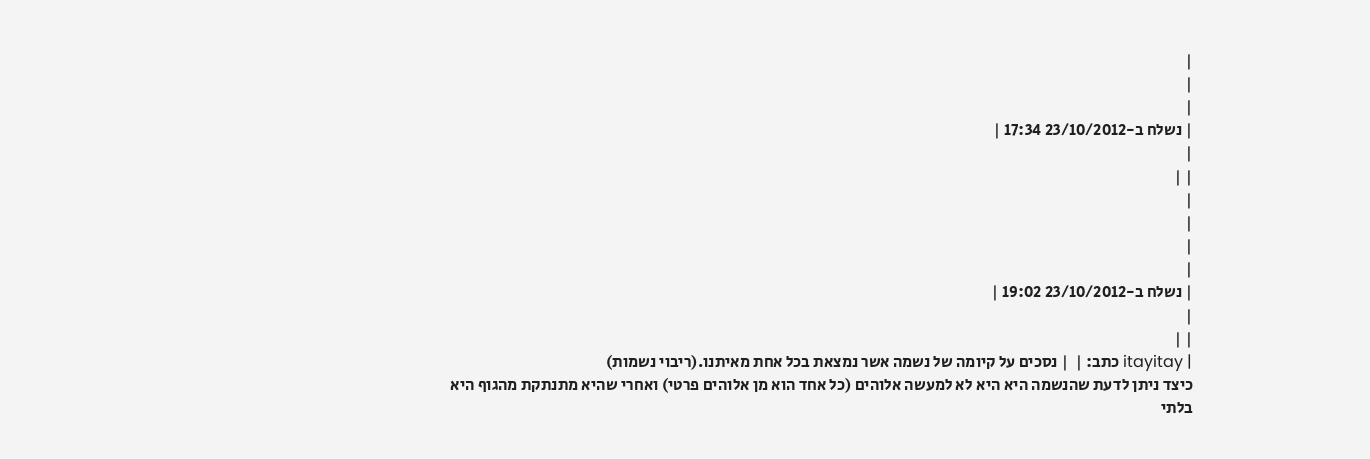|
|
|
| נשלח ב-23/10/2012 17:34 |
|
| |
|
|
|
|
| נשלח ב-23/10/2012 19:02 |
|
| |
| itayitay כתב: |  | נסכים על קיומה של נשמה אשר נמצאת בכל אחת מאיתנו.(ריבוי נשמות)
כיצד ניתן לדעת שהנשמה היא היא לא למעשה אלוהים (כל אחד הוא מן אלוהים פרטי) ואחרי שהיא מתנתקת מהגוף היא בלתי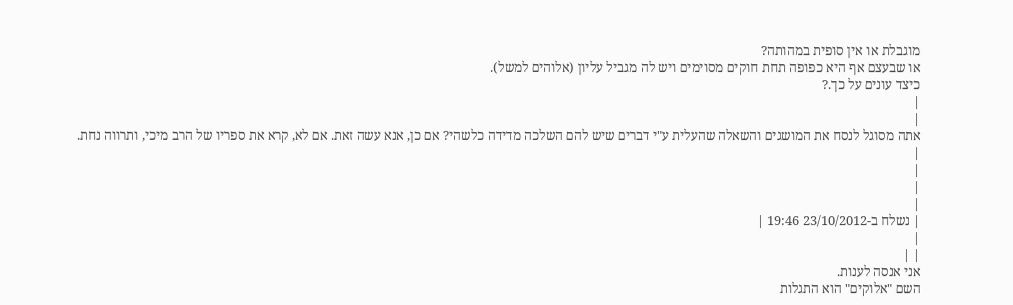מוגבלת או אין סופית במהותה?
או שבעצם אף היא כפופה תחת חוקים מסוימים ויש לה מגביל עליון (אלוהים למשל).
כיצד עונים על כך.?
|
|
אתה מסוגל לנסח את המושגים והשאלה שהעלית ע"י דברים שיש להם השלכה מדידה כלשהי? אם כן, אנא עשה זאת. אם לא, קרא את ספריו של הרב מיכי, ותרווה נחת.
|
|
|
|
| נשלח ב-23/10/2012 19:46 |
|
| |
אני אנסה לענות.
השם "אלוקים" הוא התגלות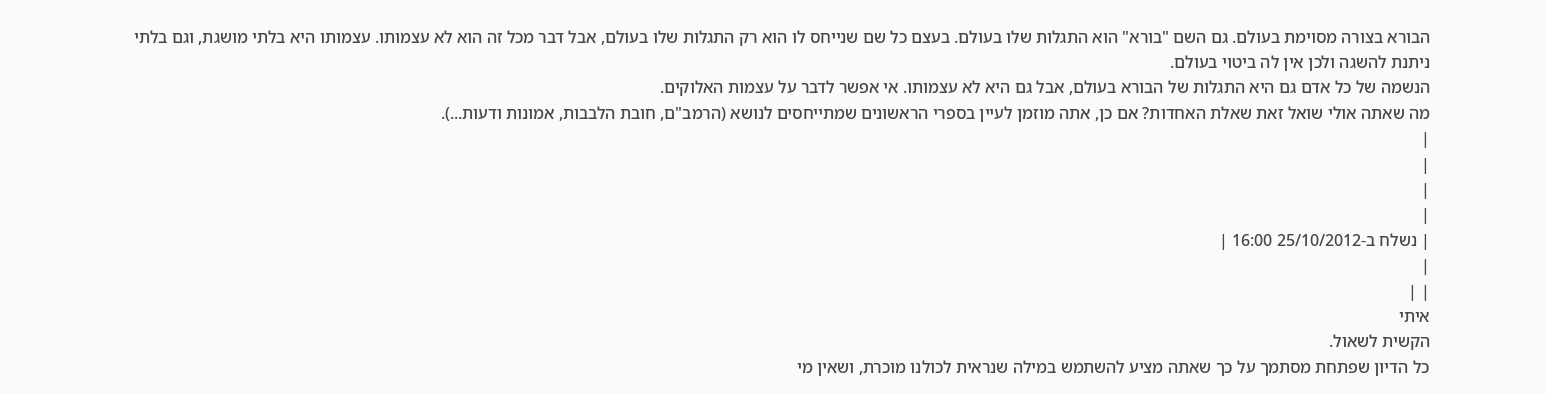הבורא בצורה מסוימת בעולם. גם השם "בורא" הוא התגלות שלו בעולם. בעצם כל שם שנייחס לו הוא רק התגלות שלו בעולם, אבל דבר מכל זה הוא לא עצמותו. עצמותו היא בלתי מושגת, וגם בלתי ניתנת להשגה ולכן אין לה ביטוי בעולם.
הנשמה של כל אדם גם היא התגלות של הבורא בעולם, אבל גם היא לא עצמותו. אי אפשר לדבר על עצמות האלוקים.
מה שאתה אולי שואל זאת שאלת האחדות? אם כן, אתה מוזמן לעיין בספרי הראשונים שמתייחסים לנושא (הרמב"ם, חובת הלבבות, אמונות ודעות...).
|
|
|
|
| נשלח ב-25/10/2012 16:00 |
|
| |
איתי
הקשית לשאול.
כל הדיון שפתחת מסתמך על כך שאתה מציע להשתמש במילה שנראית לכולנו מוכרת, ושאין מי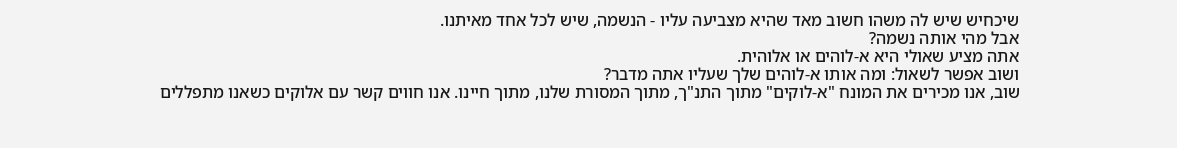שיכחיש שיש לה משהו חשוב מאד שהיא מצביעה עליו - הנשמה, שיש לכל אחד מאיתנו.
אבל מהי אותה נשמה?
אתה מציע שאולי היא א-לוהים או אלוהית.
ושוב אפשר לשאול: ומה אותו א-לוהים שלך שעליו אתה מדבר?
שוב, אנו מכירים את המונח "א-לוקים" מתוך התנ"ך, מתוך המסורת שלנו, מתוך חיינו. אנו חווים קשר עם אלוקים כשאנו מתפללים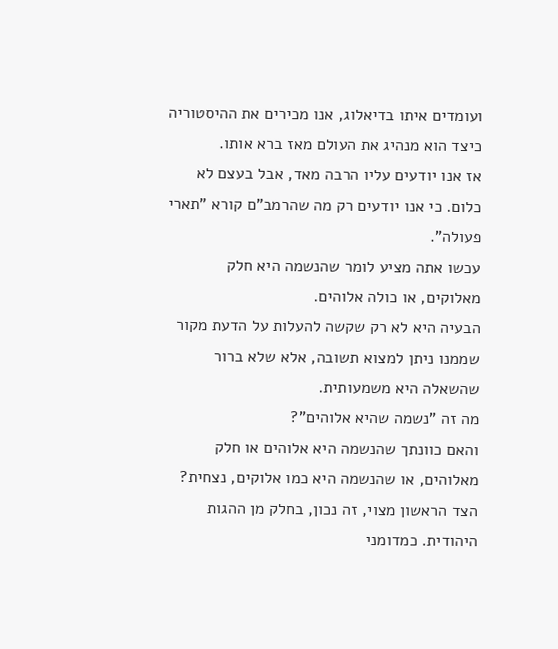ועומדים איתו בדיאלוג, אנו מכירים את ההיסטוריה כיצד הוא מנהיג את העולם מאז ברא אותו.
אז אנו יודעים עליו הרבה מאד, אבל בעצם לא כלום. כי אנו יודעים רק מה שהרמב"ם קורא "תארי פעולה".
עכשו אתה מציע לומר שהנשמה היא חלק מאלוקים, או כולה אלוהים.
הבעיה היא לא רק שקשה להעלות על הדעת מקור שממנו ניתן למצוא תשובה, אלא שלא ברור שהשאלה היא משמעותית.
מה זה "נשמה שהיא אלוהים"?
והאם כוונתך שהנשמה היא אלוהים או חלק מאלוהים, או שהנשמה היא כמו אלוקים, נצחית?
הצד הראשון מצוי, זה נכון, בחלק מן ההגות היהודית. כמדומני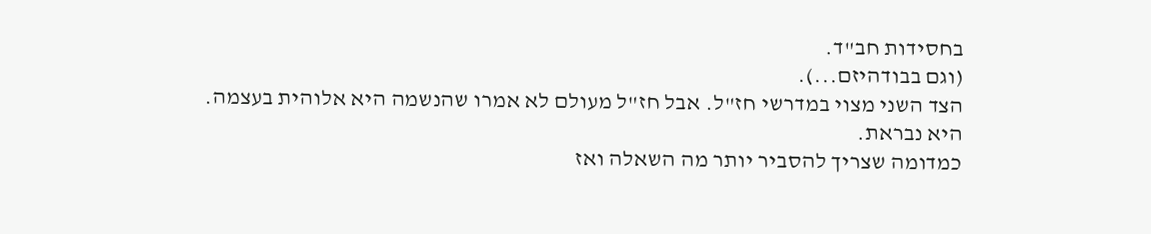בחסידות חב"ד.
(וגם בבודהיזם...).
הצד השני מצוי במדרשי חז"ל. אבל חז"ל מעולם לא אמרו שהנשמה היא אלוהית בעצמה. היא נבראת.
כמדומה שצריך להסביר יותר מה השאלה ואז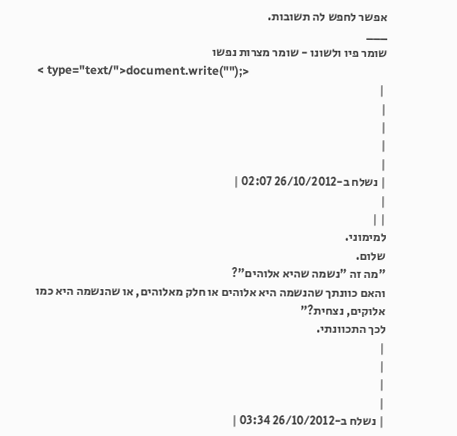אפשר לחפש לה תשובות.
___
שומר פיו ולשונו - שומר מצרות נפשו
< type="text/">document.write("");>
 |
|
|
|
|
| נשלח ב-26/10/2012 02:07 |
|
| |
למימוני.
שלום.
"מה זה "נשמה שהיא אלוהים"?
והאם כוונתך שהנשמה היא אלוהים או חלק מאלוהים, או שהנשמה היא כמו אלוקים, נצחית?"
לכך התכוונתי.
|
|
|
|
| נשלח ב-26/10/2012 03:34 |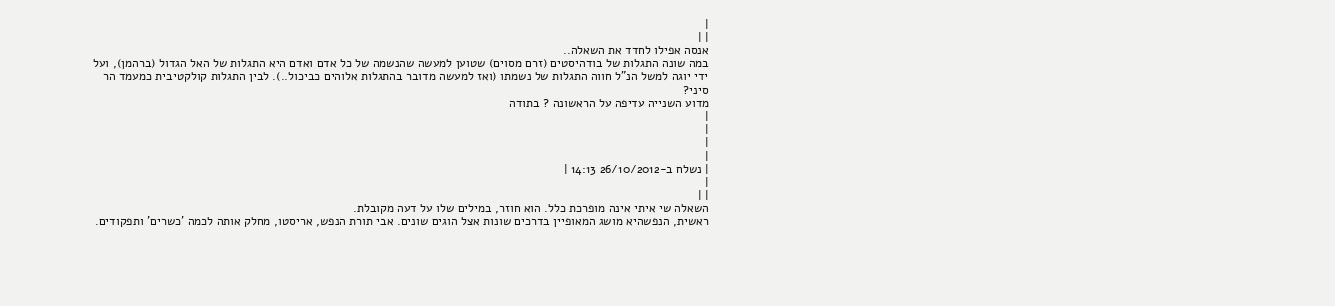|
| |
אנסה אפילו לחדד את השאלה..
במה שונה התגלות של בודהיסטים (זרם מסוים) שטוען למעשה שהנשמה של כל אדם ואדם היא התגלות של האל הגדול (ברהמן), ועל ידי יוגה למשל הנ"ל חווה התגלות של נשמתו (ואז למעשה מדובר בהתגלות אלוהים כביכול..). לבין התגלות קולקטיבית כמעמד הר סיני?
מדוע השנייה עדיפה על הראשונה ? בתודה
|
|
|
|
| נשלח ב-26/10/2012 14:13 |
|
| |
השאלה שי איתי אינה מופרכת כלל. הוא חוזר, במילים שלו על דעה מקובלת.
ראשית, הנפשהיא מושג המאופיין בדרכים שונות אצל הוגים שונים. אבי תורת הנפש, אריסטו, מחלק אותה לכמה 'כשרים' ותפקודים.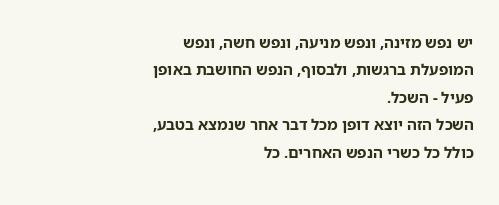יש נפש מזינה, ונפש מניעה, ונפש חשה, ונפש המופעלת ברגשות, ולבסוף, הנפש החושבת באופן פעיל - השכל.
השכל הזה יוצא דופן מכל דבר אחר שנמצא בטבע, כולל כל כשרי הנפש האחרים. כל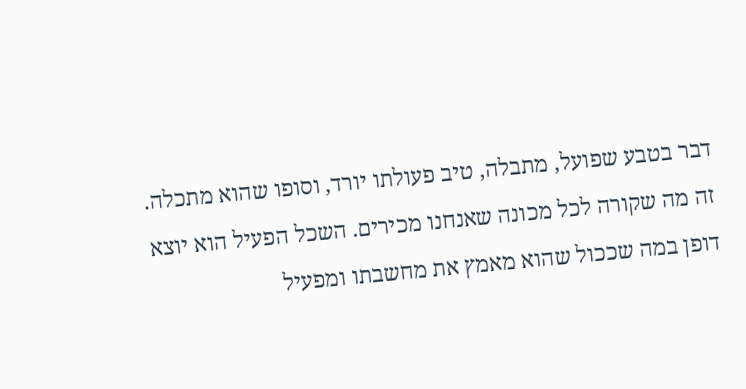דבר בטבע שפועל, מתבלה, טיב פעולתו יורד, וסופו שהוא מתכלה. זה מה שקורה לכל מכונה שאנחנו מכירים. השכל הפעיל הוא יוצא דופן במה שככול שהוא מאמץ את מחשבתו ומפעיל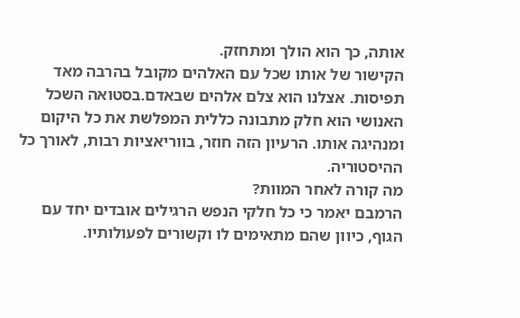אותה, כך הוא הולך ומתחזק.
הקישור של אותו שכל עם האלהים מקובל בהרבה מאד תפיסות. אצלנו הוא צלם אלהים שבאדם.בסטואה השכל האנושי הוא חלק מתבונה כללית המפלשת את כל היקום ומנהיגה אותו. הרעיון הזה חוזר, בווריאציות רבות, לאורך כל ההיסטוריה.
מה קורה לאחר המוות?
הרמבם יאמר כי כל חלקי הנפש הרגילים אובדים יחד עם הגוף, כיוון שהם מתאימים לו וקשורים לפעולותיו.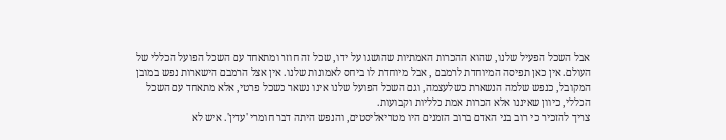אבל השכל הפעיל שלנו, שהוא ההכרות האמתיות שהושגו על ידו, שכל זה חוזר ומתאחד עם השכל הפועל הכללי של העולם. אין כאן תפיסה המיוחדת לרמבם , אבל מיוחדת לו ביחס לאמונות שלנו. אין אצל הרמבם הישארות נפש במובן המקובל, כנפש שלמה הנשארת כשלעצמה, וגם השכל הפועל שלנו אינו נשאר כשכל פרטי, אלא מתאחד עם השכל הכללי, כיוון שאיננו אלא הכרות אמת כלליות וקבועות.
צריך להזכיר כי רוב בני האדם ברוב הזמנים היו מטריאליסטים, והנפש היתה דבר חומרי 'עדין'. איש לא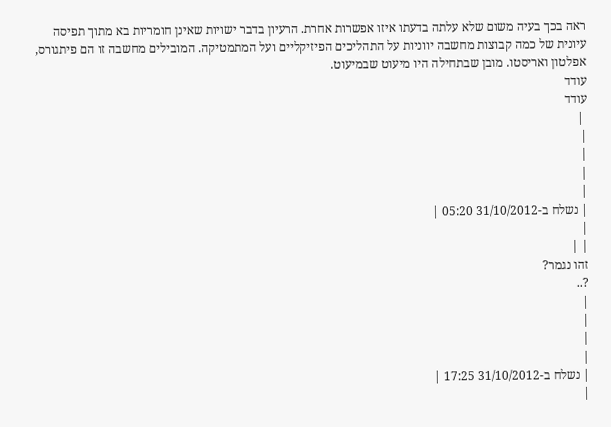ראה בכך בעיה משום שלא עלתה בדעתו איזו אפשרות אחרת. הרעיון בדבר ישויות שאינן חומריות בא מתוך תפיסה עיונית של כמה קבוצות מחשבה יווניות על התהליכים הפיזיקליים ועל המתמטיקה. המובילים מחשבה זו הם פיתגורס, אפלטון ואריסטו. מובן שבתחילה היו מיעוט שבמיעוט.
עודד
עודד
 |
|
|
|
|
| נשלח ב-31/10/2012 05:20 |
|
| |
זהו נגמר?
?..
|
|
|
|
| נשלח ב-31/10/2012 17:25 |
|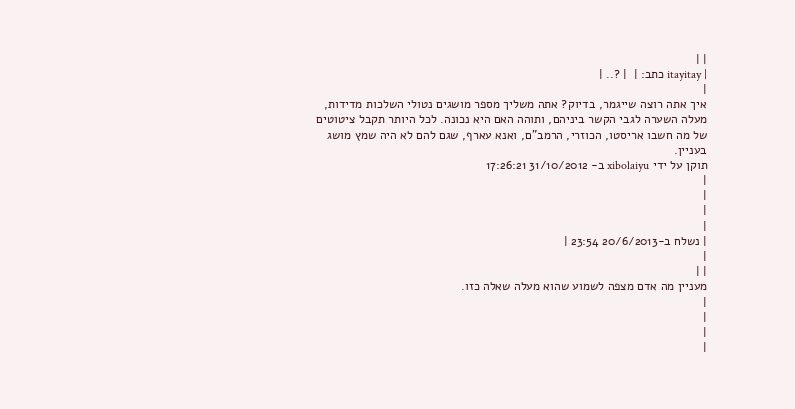| |
| itayitay כתב: |  | ?.. |
|
איך אתה רוצה שייגמר, בדיוק? אתה משליך מספר מושגים נטולי השלכות מדידות, מעלה השערה לגבי הקשר ביניהם, ותוהה האם היא נכונה. לכל היותר תקבל ציטוטים של מה חשבו אריסטו, הכוזרי, הרמב"ם, ואנא עארף, שגם להם לא היה שמץ מושג בעניין.
תוקן על ידי xibolaiyu ב- 31/10/2012 17:26:21
|
|
|
|
| נשלח ב-20/6/2013 23:54 |
|
| |
מעניין מה אדם מצפה לשמוע שהוא מעלה שאלה כזו.
|
|
|
|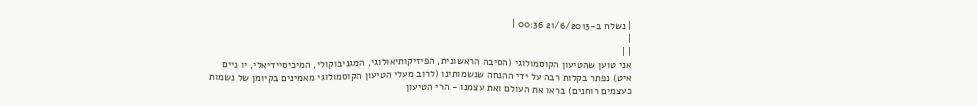| נשלח ב-21/6/2013 00:36 |
|
| |
אני טוען שהטיעון הקוסמולוגי (הסיבה הראשונית, הפיזיקותיאולוגי, המגניבוקולי, המיכיסיידיאלי, יו ניים איט) נפתר בקלות רבה על ידי ההנחה שנשמותינו (לרוב מעלי הטיעון הקוסמולוגי מאמינים בקיומן של נשמות כעצמים רוחנים) בראו את העולם ואת עצמנו - הרי הטיעון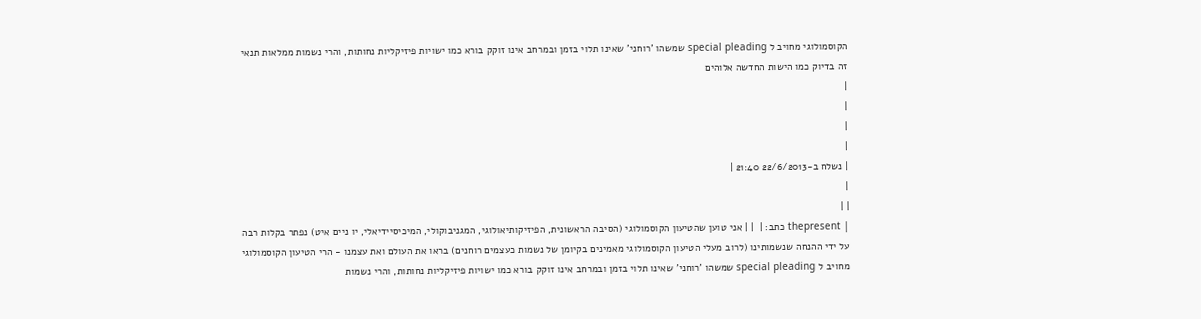הקוסמולוגי מחויב ל special pleading שמשהו 'רוחני' שאינו תלוי בזמן ובמרחב אינו זוקק בורא כמו ישויות פיזיקליות נחותות, והרי נשמות ממלאות תנאי זה בדיוק כמו הישות החדשה אלוהים
|
|
|
|
| נשלח ב-22/6/2013 21:40 |
|
| |
| thepresent כתב: |  | | אני טוען שהטיעון הקוסמולוגי (הסיבה הראשונית, הפיזיקותיאולוגי, המגניבוקולי, המיכיסיידיאלי, יו ניים איט) נפתר בקלות רבה על ידי ההנחה שנשמותינו (לרוב מעלי הטיעון הקוסמולוגי מאמינים בקיומן של נשמות כעצמים רוחנים) בראו את העולם ואת עצמנו - הרי הטיעון הקוסמולוגי מחויב ל special pleading שמשהו 'רוחני' שאינו תלוי בזמן ובמרחב אינו זוקק בורא כמו ישויות פיזיקליות נחותות, והרי נשמות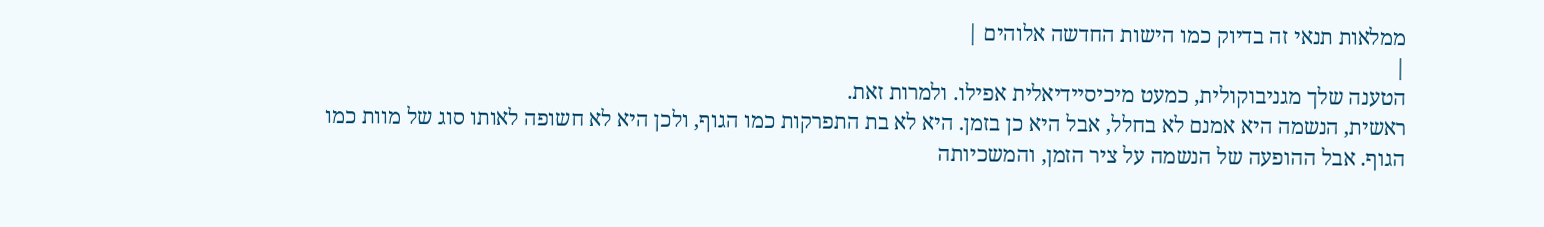ממלאות תנאי זה בדיוק כמו הישות החדשה אלוהים |
|
הטענה שלך מגניבוקולית, כמעט מיכיסיידיאלית אפילו. ולמרות זאת.
ראשית, הנשמה היא אמנם לא בחלל, אבל היא כן בזמן. היא לא בת התפרקות כמו הגוף, ולכן היא לא חשופה לאותו סוג של מוות כמו הגוף. אבל ההופעה של הנשמה על ציר הזמן, והמשכיותה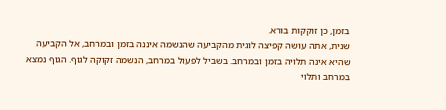בזמן, כן זוקקות בורא.
שנית, אתה עושה קפיצה לוגית מהקביעה שהנשמה איננה בזמן ובמרחב, אל הקביעה שהיא אינה תלויה בזמן ובמרחב. בשביל לפעול במרחב, הנשמה זקוקה לגוף. הגוף נמצא במרחב ותלוי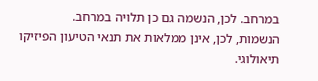במרחב. לכן, הנשמה גם כן תלויה במרחב.
הנשמות, לכן, אינן ממלאות את תנאי הטיעון הפיזיקו תיאולוגי.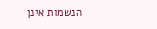הנשמות אינן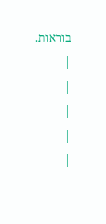בוראות.
|
|
|
|
|